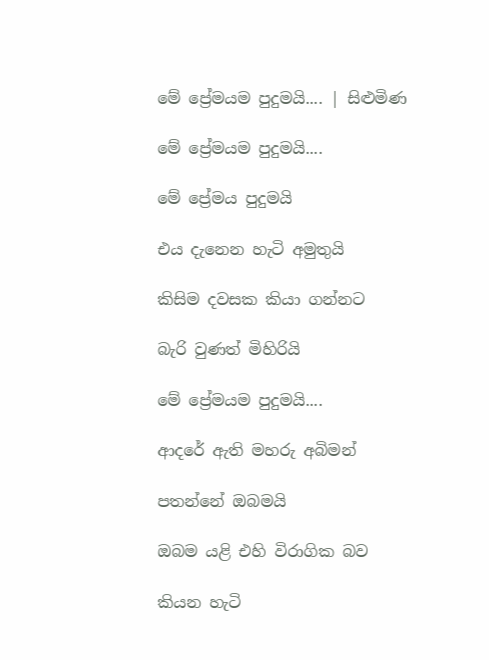මේ ප්‍රේමයම පුදුමයි.... | සිළුමිණ

මේ ප්‍රේමයම පුදුමයි....

මේ ප්‍රේමය පුදුමයි

එය දැනෙන හැටි අමුතුයි

කිසිම දවසක කියා ගන්නට

බැරි වුණත් මිහිරියි

මේ ප්‍රේමයම පුදුමයි....

ආදරේ ඇති මහරු අබිමන්

පතන්නේ ඔබමයි

ඔබම යළි එහි විරාගික බව

කියන හැටි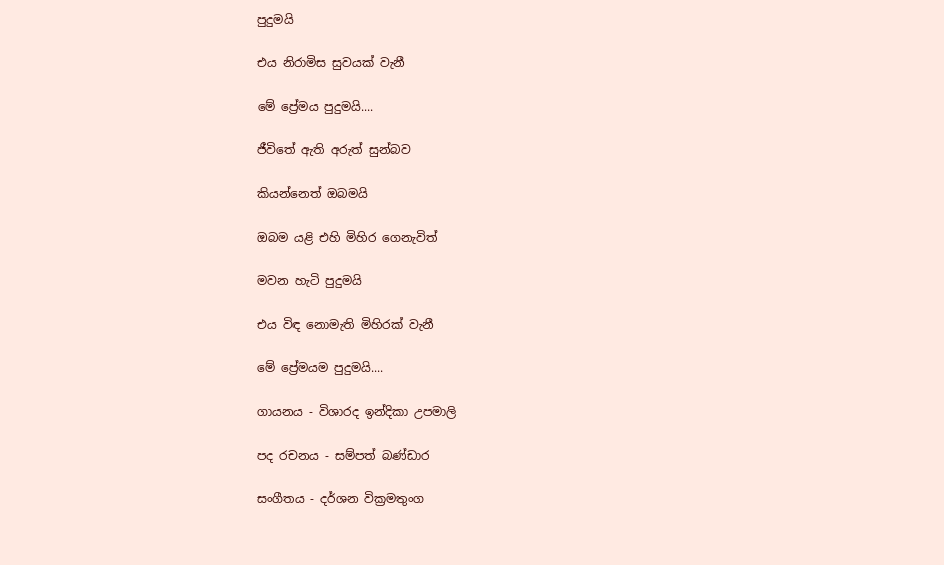පුදුමයි

එය නිරාමිස සුවයක් වැනී

මේ ප්‍රේමය පුදුමයි....

ජීවිතේ ඇති අරුත් සුන්බව

කියන්නෙත් ඔබමයි

ඔබම යළි එහි මිහිර ගෙනැවිත්

මවන හැටි පුදුමයි

එය විඳ නොමැති මිහිරක් වැනී

මේ ප්‍රේමයම පුදුමයි....

ගායනය - විශාරද ඉන්දිකා උපමාලි

පද රචනය - සම්පත් බණ්ඩාර

සංගීතය - දර්ශන වික්‍රමතුංග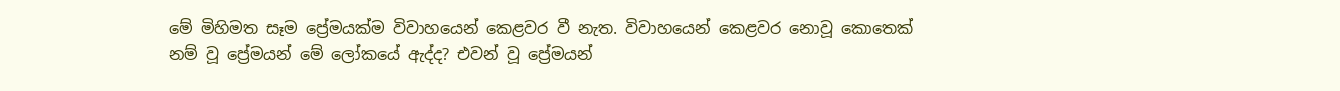මේ මිහිමත සෑම ප්‍රේමයක්ම විවාහයෙන් කෙළවර වී නැත. විවාහයෙන් කෙළවර නොවූ කොතෙක් නම් වූ ප්‍රේමයන් මේ ලෝකයේ ඇද්ද? එවන් වූ ප්‍රේමයන්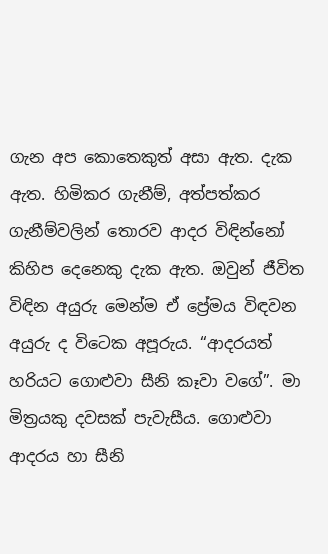ගැන අප කොතෙකුත් අසා ඇත. දැක ඇත. හිමිකර ගැනීම්, අත්පත්කර ගැනීම්වලින් තොරව ආදර විඳින්නෝ කිහිප දෙනෙකු දැක ඇත. ඔවුන් ජීවිත විඳින අයුරු මෙන්ම ඒ ප්‍රේමය විඳවන අයුරු ද විටෙක අපූරුය. “ආදරයත් හරියට ගොළුවා සීනි කෑවා වගේ”. මා මිත්‍රයකු දවසක් පැවැසීය. ගොළුවා ආදරය හා සීනි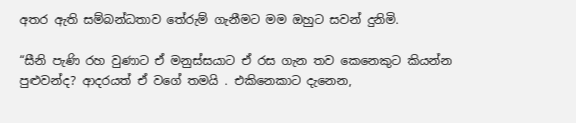අතර ඇති සම්බන්ධතාව තේරුම් ගැනීමට මම ඔහුට සවන් දුනිමි.

“සීනි පැණි රහ වුණාට ඒ මනුස්සයාට ඒ රස ගැන තව කෙනෙකුට කියන්න පුළුවන්ද? ආදරයත් ඒ වගේ තමයි . එකිනෙකාට දැනෙන,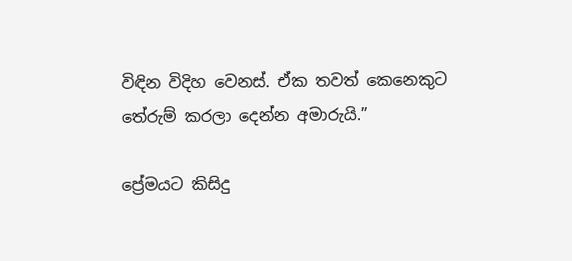විඳින විදිහ වෙනස්. ඒක තවත් කෙනෙකුට තේරුම් කරලා දෙන්න අමාරුයි.”

ප්‍රේමයට කිසිදු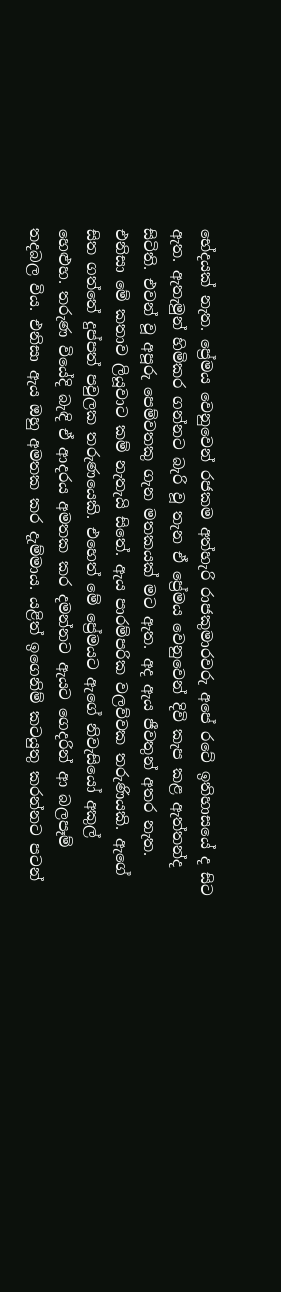භේදයක් නැත. ප්‍රේමය වෙනුවෙන් රජකම අත්හැරි රාජකුමාරවරු අපේ රටේ ඉතිහාසයේ ද සිට ඇත. ඇතැමුන් හිමිකර ගන්නට බැරි වූ තැන ඒ ප්‍රේමය වෙනුවෙන් දිවි කැප කළ ඇත්තන්ද සිටිති. එවන් වූ අපූරු පෙම්වතකු ගැන මතකයක් මට ඇත. අද ඇය ජීවතුන් අතර නැත. එනිසා මේ කතාව ලියූවාට කම් නැතැයි සිතේ. ඇය පාරම්පරික වලව්වක තරුණියකි. ඇගේ සිත ගත්තේ දුප්පත් පවුලක තරුණයෙකි. එහෙත් මේ ප්‍රේමයට ඇගේ නිවැසියෝ අකුල් හෙළුහ. තරුණ වියේදි බැඳි ඒ ආදරය අමතක කර දමන්නට ඇයට ගෙදරින් ආ බලපෑම් තදබල විය. එනිසා ඇය ඔහු අමතක කර දැම්මාය. යළිත් ඉගෙනිම් කටයුතු කරන්නට පටන්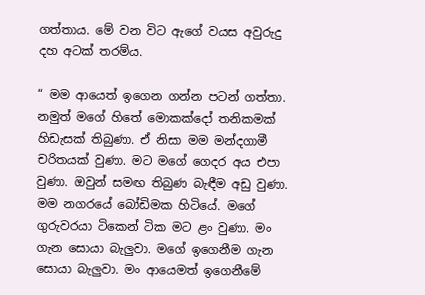ගත්තාය. මේ වන විට ඇගේ වයස අවුරුදු දහ අටක් තරම්ය.

“ මම ආයෙත් ඉගෙන ගන්න පටන් ගත්තා. නමුත් මගේ හිතේ මොකක්දෝ තනිකමක් හිඩැසක් තිබුණා. ඒ නිසා මම මන්දගාමී චරිතයක් වුණා. මට මගේ ගෙදර අය එපා වුණා. ඔවුන් සමඟ තිබුණ බැඳීම අඩු වුණා. මම නගරයේ බෝඩිමක හිටියේ. මගේ ගුරුවරයා ටිකෙන් ටික මට ළං වුණා. මං ගැන සොයා බැලුවා. මගේ ඉගෙනීම ගැන සොයා බැලුවා. මං ආයෙමත් ඉගෙනීමේ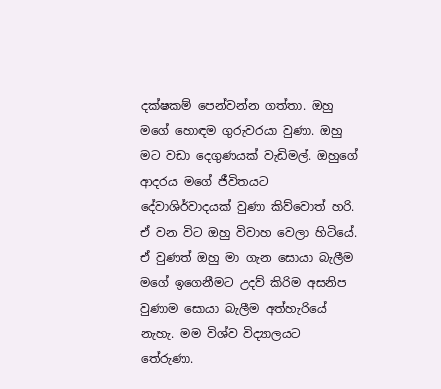දක්ෂකම් පෙන්වන්න ගත්තා. ඔහු මගේ හොඳම ගුරුවරයා වුණා. ඔහු මට වඩා දෙගුණයක් වැඩිමල්. ඔහුගේ ආදරය මගේ ජීවිතයට දේවාශිර්වාදයක් වුණා කිව්වොත් හරි. ඒ වන විට ඔහු විවාහ වෙලා හිටියේ. ඒ වුණත් ඔහු මා ගැන සොයා බැලීම මගේ ඉගෙනීමට උදව් කිරිම අසනිප වුණාම සොයා බැලීම අත්හැරියේ නැහැ. මම විශ්ව විද්‍යාලයට තේරුණා.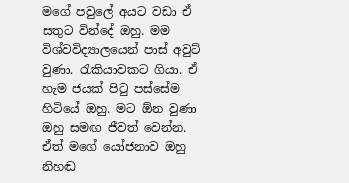මගේ පවුලේ අයට වඩා ඒ සතුට වින්දේ ඔහු. මම විශ්වවිද්‍යාලයෙන් පාස් අවුට් වුණා. රැකියාවකට ගියා. ඒ හැම ජයක් පිටු පස්සේම හිටියේ ඔහු. මට ඕන වුණා ඔහු සමඟ ජීවත් වෙන්න. ඒත් මගේ යෝජනාව ඔහු නිහඬ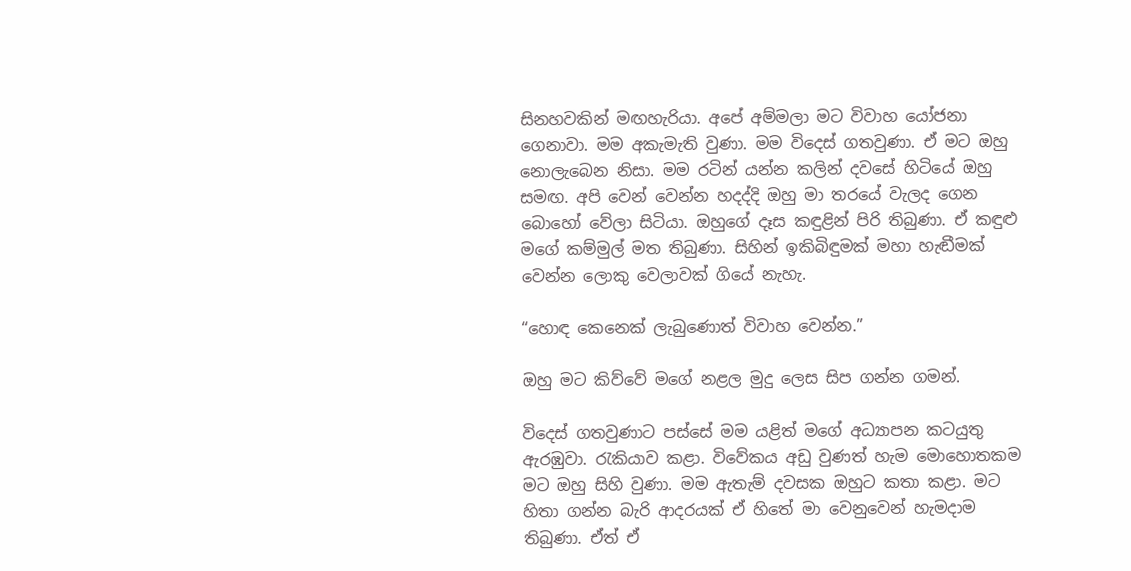සිනහවකින් මඟහැරියා. අපේ අම්මලා මට විවාහ යෝජනා ගෙනාවා. මම අකැමැති වුණා. මම විදෙස් ගතවුණා. ඒ මට ඔහු නොලැබෙන නිසා. මම රටින් යන්න කලින් දවසේ හිටියේ ඔහු සමඟ. අපි වෙන් වෙන්න හදද්දි ඔහු මා තරයේ වැලද ගෙන බොහෝ වේලා සිටියා. ඔහුගේ දෑස කඳුළින් පිරි තිබුණා. ඒ කඳුළු මගේ කම්මුල් මත තිබුණා. සිහින් ඉකිබිඳුමක් මහා හැඬීමක් වෙන්න ලොකු වෙලාවක් ගියේ නැහැ.

“හොඳ කෙනෙක් ලැබුණොත් විවාහ වෙන්න.”

ඔහු මට කිව්වේ මගේ නළල මුදු ලෙස සිප ගන්න ගමන්.

විදෙස් ගතවුණාට පස්සේ මම යළිත් මගේ අධ්‍යාපන කටයුතු ඇරඹුවා. රැකියාව කළා. විවේකය අඩු වුණත් හැම මොහොතකම මට ඔහු සිහි වුණා. මම ඇතැම් දවසක ඔහුට කතා කළා. මට හිතා ගන්න බැරි ආදරයක් ඒ හිතේ මා වෙනුවෙන් හැමදාම තිබුණා. ඒත් ඒ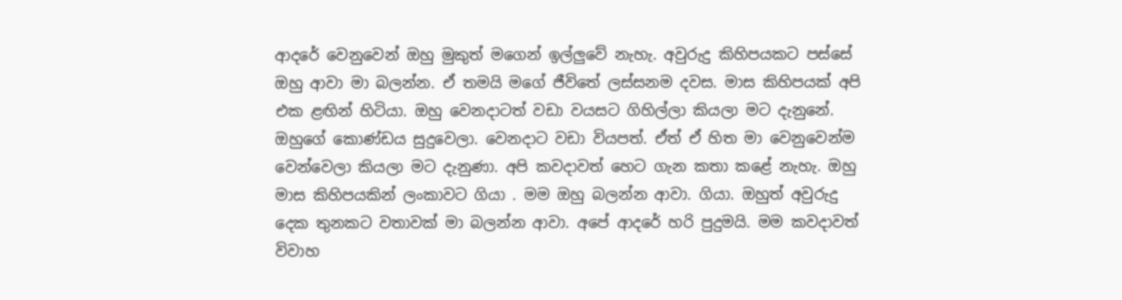ආදරේ වෙනුවෙන් ඔහු මුකුත් මගෙන් ඉල්ලුවේ නැහැ. අවුරුදු කිහිපයකට පස්සේ ඔහු ආවා මා බලන්න. ඒ තමයි මගේ ජීවිතේ ලස්සනම දවස. මාස කිහිපයක් අපි එක ළඟින් හිටියා. ඔහු වෙනදාටත් වඩා වයසට ගිහිල්ලා කියලා මට දැනුනේ. ඔහුගේ කොණ්ඩය සුදුවෙලා. වෙනදාට වඩා වියපත්. ඒත් ඒ හිත මා වෙනුවෙන්ම වෙන්වෙලා කියලා මට දැනුණා. අපි කවදාවත් හෙට ගැන කතා කළේ නැහැ. ඔහු මාස කිහිපයකින් ලංකාවට ගියා . මම ඔහු බලන්න ආවා. ගියා. ඔහුත් අවුරුදු දෙක තුනකට වතාවක් මා බලන්න ආවා. අපේ ආදරේ හරි පුදුමයි. මම කවදාවත් විවාහ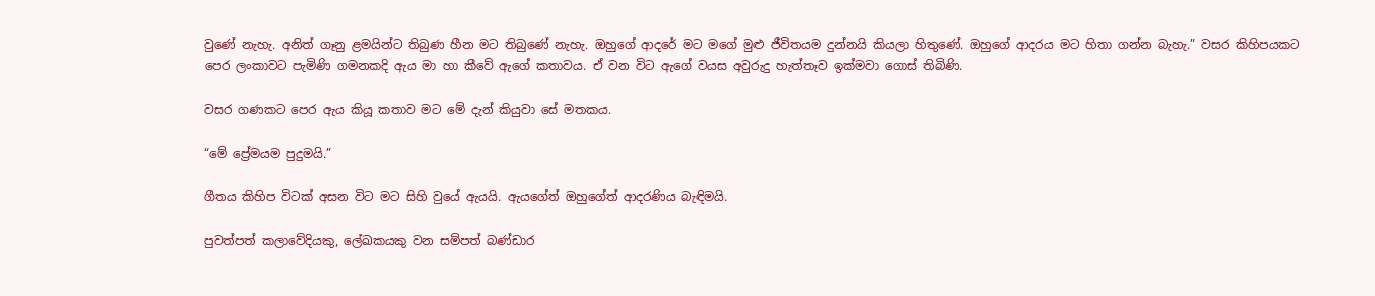වුණේ නැහැ. අනිත් ගෑනු ළමයින්ට තිබුණ හීන මට තිබුණේ නැහැ. ඔහුගේ ආදරේ මට මගේ මුළු ජීවිතයම දුන්නයි කියලා හිතුණේ. ඔහුගේ ආදරය මට හිතා ගන්න බැහැ.” වසර කිහිපයකට පෙර ලංකාවට පැමිණි ගමනකදි ඇය මා හා කීවේ ඇගේ කතාවය. ඒ වන විට ඇගේ වයස අවුරුදු හැත්තෑව ඉක්මවා ගොස් තිබිණි.

වසර ගණකට පෙර ඇය කියූ කතාව මට මේ දැන් කියුවා සේ මතකය.

“මේ ප්‍රේමයම පුදුමයි.”

ගීතය කිහිප විටක් අසන විට මට සිහි වුයේ ඇයයි. ඇයගේත් ඔහුගේත් ආදරණිය බැඳිමයි.

පුවත්පත් කලාවේදියකු, ලේඛකයකු වන සම්පත් බණ්ඩාර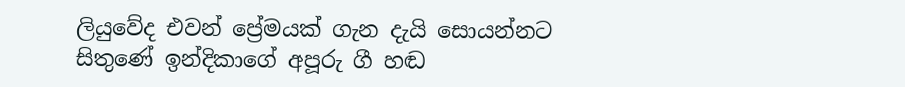ලියුවේද එවන් ප්‍රේමයක් ගැන දැයි සොයන්නට සිතුණේ ඉන්දිකාගේ අපූරු ගී හඬ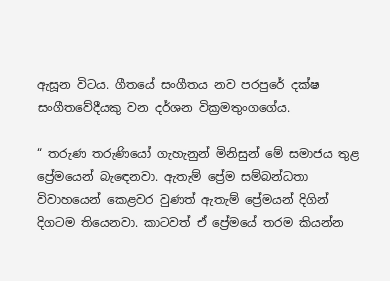ඇසූන විටය. ගීතයේ සංගීතය නව පරපුරේ දක්ෂ සංගීතවේදීයකු වන දර්ශන වික්‍රමතුංගගේය.

“ තරුණ තරුණියෝ ගැහැනුන් මිනිසුන් මේ සමාජය තුළ ප්‍රේමයෙන් බැඳෙනවා. ඇතැම් ප්‍රේම සම්බන්ධතා විවාහයෙන් කෙළවර වුණත් ඇතැම් ප්‍රේමයන් දිගින් දිගටම තියෙනවා. කාටවත් ඒ ප්‍රේමයේ තරම කියන්න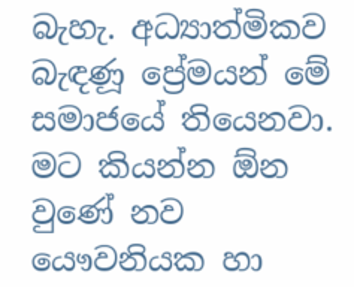බැහැ. අධ්‍යාත්මිකව බැඳණූ ප්‍රේමයන් මේ සමාජයේ තියෙනවා. මට කියන්න ඕන වුණේ නව යෞවනියක හා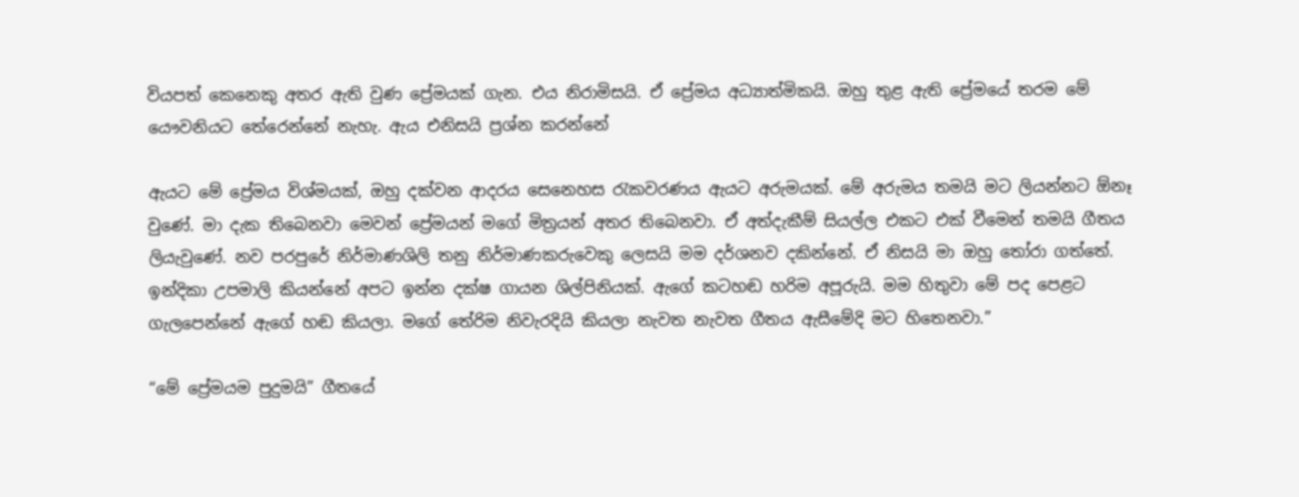වියපත් කෙනෙකු අතර ඇති වුණ ප්‍රේමයක් ගැන. එය නිරාමිසයි. ඒ ප්‍රේමය අධ්‍යාත්මිකයි. ඔහු තුළ ඇති ප්‍රේමයේ තරම මේ යෞවනියට තේරෙන්නේ නැහැ. ඇය එනිසයි ප්‍රශ්න කරන්නේ

ඇයට මේ ප්‍රේමය විශ්මයක්, ඔහු දක්වන ආදරය සෙනෙහස රැකවරණය ඇයට අරුමයක්. මේ අරුමය තමයි මට ලියන්නට ඕනෑ වුණේ. මා දැක තිබෙනවා මෙවන් ප්‍රේමයන් මගේ මිත්‍රයන් අතර තිබෙනවා. ඒ අත්දැකීම් සියල්ල එකට එක් වීමෙන් තමයි ගීතය ලියැවුණේ. නව පරපුරේ නිර්මාණශිලි තනු නිර්මාණකරුවෙකු ලෙසයි මම දර්ශනව දකින්නේ. ඒ නිසයි මා ඔහු තෝරා ගත්තේ. ඉන්දිකා උපමාලි කියන්නේ අපට ඉන්න දක්ෂ ගායන ශිල්පිනියක්. ඇගේ කටහඬ හරිම අපූරුයි. මම හිතුවා මේ පද පෙළට ගැලපෙන්නේ ඇගේ හඬ කියලා. මගේ තේරිම නිවැරදියි කියලා නැවත නැවත ගීතය ඇසීමේදි මට හිතෙනවා.”

“මේ ප්‍රේමයම පුදුමයි” ගීතයේ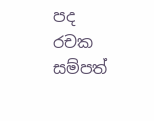පද රචක සම්පත්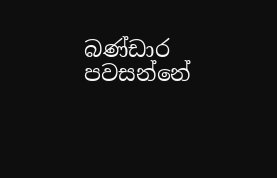බණ්ඩාර පවසන්නේ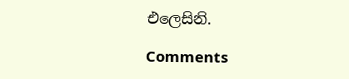එලෙසිනි.

Comments